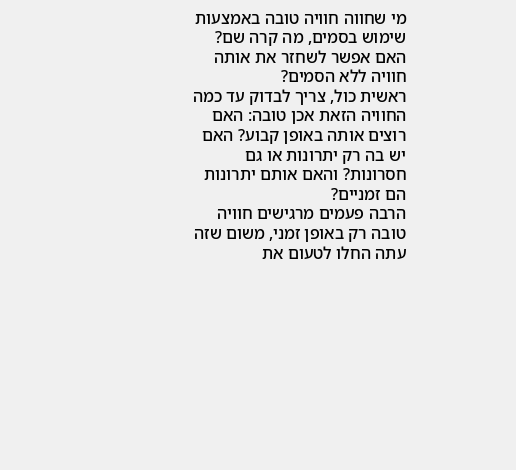מי שחווה חוויה טובה באמצעות שימוש בסמים, מה קרה שם? האם אפשר לשחזר את אותה חוויה ללא הסמים?
ראשית כול, צריך לבדוק עד כמה החוויה הזאת אכן טובה: האם רוצים אותה באופן קבוע? האם יש בה רק יתרונות או גם חסרונות? והאם אותם יתרונות הם זמניים?
הרבה פעמים מרגישים חוויה טובה רק באופן זמני, משום שזה עתה החלו לטעום את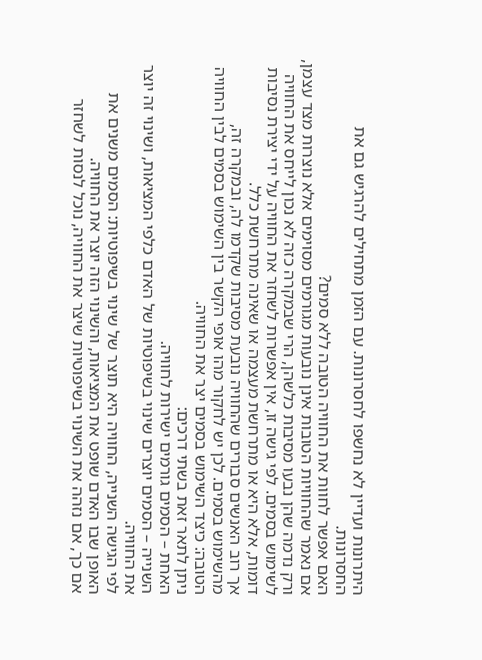היתרונות ועדיין לא נחשפו לחסרונות. עם הזמן מתחילים להרגיש גם את החסרונות.
האם אפשר לחוות את החוויה הטובה ללא סמים?
אם נאמר שהחוויות הטובות אינן נובעות מגורמים מסוימים אלא נוצרות מצד עצמן, ורק נדמה שהן נבעו מסיבות כלשהן, הרי שבמקרה כזה לא נכון לייחס את החוויה לשימוש בסמים. לפי גישה זו, אין אפשרות לשחזר את החוויה על ידי יצירת נסיבות דומות, אלא היא או מתרחשת מעצמה או שאינה מתרחשת כלל.
אך רוב האנשים סבורים שהחוויה נובעת מסיבות שקדמו לה, ובמקרה זה, מהשימוש בסמים. לכן יש לחקור מהו אופי הקשר בין השימוש בסמים לבין החוויה הטובה: כיצד השימוש בסמים יצר את החוויה.
ניתן לתאר זאת בשתי דרכים:
האחת – הסמים גורמים ישירות לחוויה.
השנייה – הסמים יוצרים שינוי בשיפוטיות של האדם כלפי המציאות, ושינוי זה יוצר את החוויה.
לפי הגישה השנייה, החוויה היא תוצר של שינוי בשיפוטיות: הסמים משנים את האופן שבו האדם שופט את המציאות, והשינוי הזה יוצר את החוויה.
אם כך, אם נזהה את השינוי בשיפוטיות שיצר את החוויה, נוכל לנסות לשחזר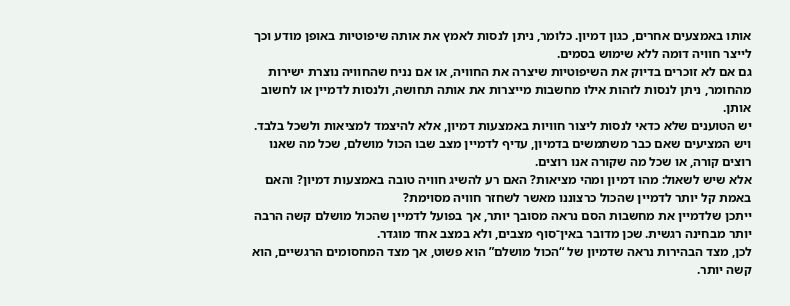אותו באמצעים אחרים, כגון דמיון. כלומר, ניתן לנסות לאמץ את אותה שיפוטיות באופן מודע וכך לייצר חוויה דומה ללא שימוש בסמים.
גם אם לא זוכרים בדיוק את השיפוטיות שיצרה את החוויה, או אם נניח שהחוויה נוצרת ישירות מהחומר, ניתן לנסות לזהות אילו מחשבות מייצרות את אותה תחושה, ולנסות לדמיין או לחשוב אותן.
יש הטוענים שלא כדאי לנסות ליצור חוויות באמצעות דמיון, אלא להיצמד למציאות ולשכל בלבד. ויש המציעים שאם כבר משתמשים בדמיון, עדיף לדמיין מצב שבו הכול מושלם, שכל מה שאנו רוצים קורה, או שכל מה שקורה אנו רוצים.
אלא שיש לשאול: מהו דמיון ומהי מציאות? האם רע להשיג חוויה טובה באמצעות דמיון? והאם באמת קל יותר לדמיין שהכול כרצוננו מאשר לשחזר חוויה מסוימת?
ייתכן שלדמיין את מחשבות הסם נראה מסובך יותר, אך בפועל לדמיין שהכול מושלם קשה הרבה יותר מבחינה רגשית. שכן מדובר באין־סוף מצבים, ולא במצב אחד מוגדר.
לכן, מצד הבהירות נראה שדמיון של “הכול מושלם” הוא פשוט, אך מצד המחסומים הרגשיים, הוא קשה יותר.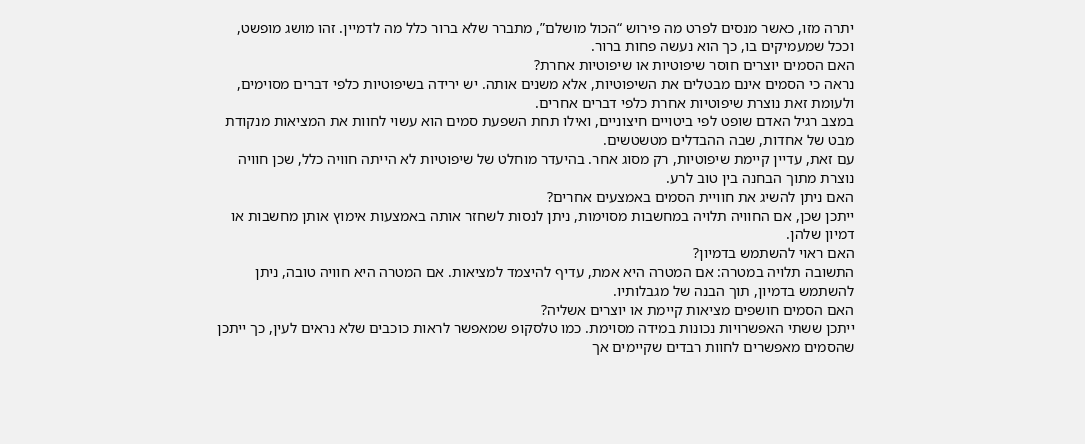יתרה מזו, כאשר מנסים לפרט מה פירוש “הכול מושלם”, מתברר שלא ברור כלל מה לדמיין. זהו מושג מופשט, וככל שמעמיקים בו, כך הוא נעשה פחות ברור.
האם הסמים יוצרים חוסר שיפוטיות או שיפוטיות אחרת?
נראה כי הסמים אינם מבטלים את השיפוטיות, אלא משנים אותה. יש ירידה בשיפוטיות כלפי דברים מסוימים, ולעומת זאת נוצרת שיפוטיות אחרת כלפי דברים אחרים.
במצב רגיל האדם שופט לפי ביטויים חיצוניים, ואילו תחת השפעת סמים הוא עשוי לחוות את המציאות מנקודת מבט של אחדות, שבה ההבדלים מטשטשים.
עם זאת, עדיין קיימת שיפוטיות, רק מסוג אחר. בהיעדר מוחלט של שיפוטיות לא הייתה חוויה כלל, שכן חוויה נוצרת מתוך הבחנה בין טוב לרע.
האם ניתן להשיג את חוויית הסמים באמצעים אחרים?
ייתכן שכן, אם החוויה תלויה במחשבות מסוימות, ניתן לנסות לשחזר אותה באמצעות אימוץ אותן מחשבות או דמיון שלהן.
האם ראוי להשתמש בדמיון?
התשובה תלויה במטרה: אם המטרה היא אמת, עדיף להיצמד למציאות. אם המטרה היא חוויה טובה, ניתן להשתמש בדמיון, תוך הבנה של מגבלותיו.
האם הסמים חושפים מציאות קיימת או יוצרים אשליה?
ייתכן ששתי האפשרויות נכונות במידה מסוימת. כמו טלסקופ שמאפשר לראות כוכבים שלא נראים לעין, כך ייתכן שהסמים מאפשרים לחוות רבדים שקיימים אך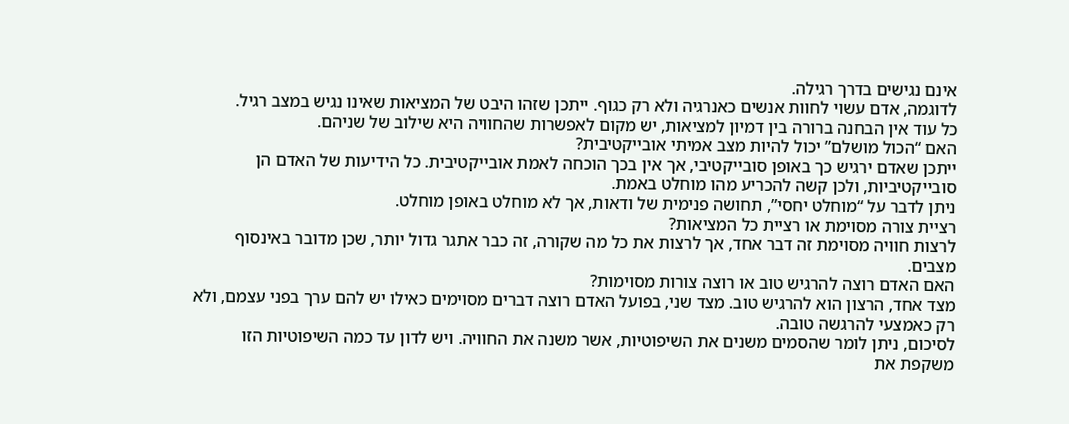אינם נגישים בדרך רגילה.
לדוגמה, אדם עשוי לחוות אנשים כאנרגיה ולא רק כגוף. ייתכן שזהו היבט של המציאות שאינו נגיש במצב רגיל.
כל עוד אין הבחנה ברורה בין דמיון למציאות, יש מקום לאפשרות שהחוויה היא שילוב של שניהם.
האם “הכול מושלם” יכול להיות מצב אמיתי אובייקטיבית?
ייתכן שאדם ירגיש כך באופן סובייקטיבי, אך אין בכך הוכחה לאמת אובייקטיבית. כל הידיעות של האדם הן סובייקטיביות, ולכן קשה להכריע מהו מוחלט באמת.
ניתן לדבר על “מוחלט יחסי”, תחושה פנימית של ודאות, אך לא מוחלט באופן מוחלט.
רציית צורה מסוימת או רציית כל המציאות?
לרצות חוויה מסוימת זה דבר אחד, אך לרצות את כל מה שקורה, זה כבר אתגר גדול יותר, שכן מדובר באינסוף מצבים.
האם האדם רוצה להרגיש טוב או רוצה צורות מסוימות?
מצד אחד, הרצון הוא להרגיש טוב. מצד שני, בפועל האדם רוצה דברים מסוימים כאילו יש להם ערך בפני עצמם, ולא רק כאמצעי להרגשה טובה.
לסיכום, ניתן לומר שהסמים משנים את השיפוטיות, אשר משנה את החוויה. ויש לדון עד כמה השיפוטיות הזו משקפת את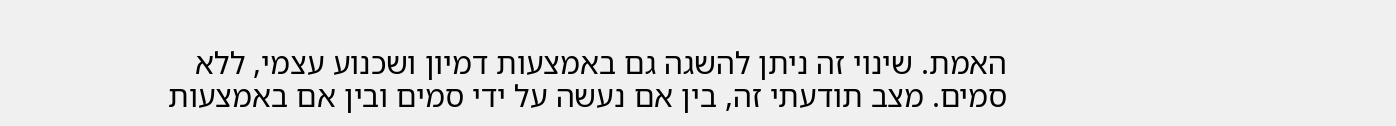האמת. שינוי זה ניתן להשגה גם באמצעות דמיון ושכנוע עצמי, ללא סמים. מצב תודעתי זה, בין אם נעשה על ידי סמים ובין אם באמצעות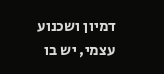דמיון ושכנוע עצמי, יש בו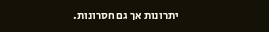יתרונות אך גם חסרונות.